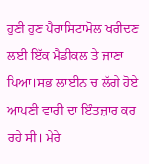ਹੁਣੀ ਹੁਣ ਪੈਰਾਸਿਟਾਮੋਲ ਖਰੀਦਣ ਲਈ ਇੱਕ ਮੈਡੀਕਲ ਤੇ ਜਾਣਾ ਪਿਆ।ਸਭ ਲਾਈਨ ਚ ਲੱਗੇ ਹੋਏ ਆਪਣੀ ਵਾਰੀ ਦਾ ਇੰਤਜ਼ਾਰ ਕਰ ਰਹੇ ਸੀ। ਮੇਰੇ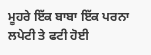ਮੂਹਰੇ ਇੱਕ ਬਾਬਾ ਇੱਕ ਪਰਨਾ ਲਪੇਟੀ ਤੇ ਫਟੀ ਹੋਈ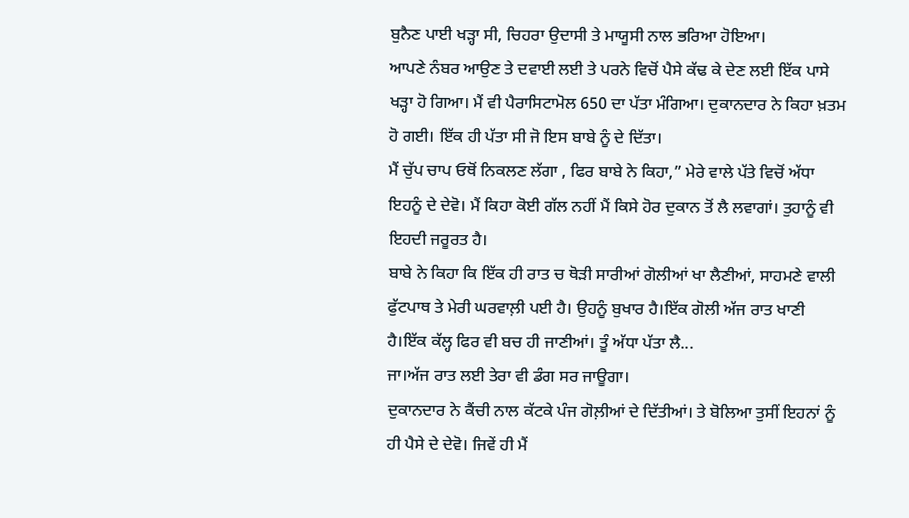ਬੁਨੈਣ ਪਾਈ ਖੜ੍ਹਾ ਸੀ, ਚਿਹਰਾ ਉਦਾਸੀ ਤੇ ਮਾਯੂਸੀ ਨਾਲ ਭਰਿਆ ਹੋਇਆ।
ਆਪਣੇ ਨੰਬਰ ਆਉਣ ਤੇ ਦਵਾਈ ਲਈ ਤੇ ਪਰਨੇ ਵਿਚੋਂ ਪੈਸੇ ਕੱਢ ਕੇ ਦੇਣ ਲਈ ਇੱਕ ਪਾਸੇ ਖੜ੍ਹਾ ਹੋ ਗਿਆ। ਮੈਂ ਵੀ ਪੈਰਾਸਿਟਾਮੋਲ 650 ਦਾ ਪੱਤਾ ਮੰਗਿਆ। ਦੁਕਾਨਦਾਰ ਨੇ ਕਿਹਾ ਖ਼ਤਮ ਹੋ ਗਈ। ਇੱਕ ਹੀ ਪੱਤਾ ਸੀ ਜੋ ਇਸ ਬਾਬੇ ਨੂੰ ਦੇ ਦਿੱਤਾ।
ਮੈਂ ਚੁੱਪ ਚਾਪ ਓਥੋਂ ਨਿਕਲਣ ਲੱਗਾ , ਫਿਰ ਬਾਬੇ ਨੇ ਕਿਹਾ,” ਮੇਰੇ ਵਾਲੇ ਪੱਤੇ ਵਿਚੋਂ ਅੱਧਾ ਇਹਨੂੰ ਦੇ ਦੇਵੋ। ਮੈਂ ਕਿਹਾ ਕੋਈ ਗੱਲ ਨਹੀਂ ਮੈਂ ਕਿਸੇ ਹੋਰ ਦੁਕਾਨ ਤੋਂ ਲੈ ਲਵਾਗਾਂ। ਤੁਹਾਨੂੰ ਵੀ ਇਹਦੀ ਜਰੂਰਤ ਹੈ।
ਬਾਬੇ ਨੇ ਕਿਹਾ ਕਿ ਇੱਕ ਹੀ ਰਾਤ ਚ ਥੋੜੀ ਸਾਰੀਆਂ ਗੋਲੀਆਂ ਖਾ ਲੈਣੀਆਂ, ਸਾਹਮਣੇ ਵਾਲੀ ਫੁੱਟਪਾਥ ਤੇ ਮੇਰੀ ਘਰਵਾਲ਼ੀ ਪਈ ਹੈ। ਉਹਨੂੰ ਬੁਖਾਰ ਹੈ।ਇੱਕ ਗੋਲੀ ਅੱਜ ਰਾਤ ਖਾਣੀ ਹੈ।ਇੱਕ ਕੱਲ੍ਹ ਫਿਰ ਵੀ ਬਚ ਹੀ ਜਾਣੀਆਂ। ਤੂੰ ਅੱਧਾ ਪੱਤਾ ਲੈ...
ਜਾ।ਅੱਜ ਰਾਤ ਲਈ ਤੇਰਾ ਵੀ ਡੰਗ ਸਰ ਜਾਊਗਾ।
ਦੁਕਾਨਦਾਰ ਨੇ ਕੈਂਚੀ ਨਾਲ ਕੱਟਕੇ ਪੰਜ ਗੋਲ਼ੀਆਂ ਦੇ ਦਿੱਤੀਆਂ। ਤੇ ਬੋਲਿਆ ਤੁਸੀਂ ਇਹਨਾਂ ਨੂੰ ਹੀ ਪੈਸੇ ਦੇ ਦੇਵੋ। ਜਿਵੇਂ ਹੀ ਮੈਂ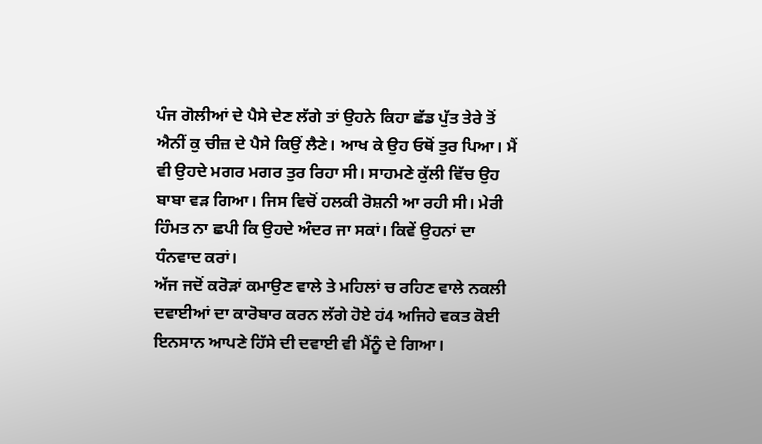ਪੰਜ ਗੋਲੀਆਂ ਦੇ ਪੈਸੇ ਦੇਣ ਲੱਗੇ ਤਾਂ ਉਹਨੇ ਕਿਹਾ ਛੱਡ ਪੁੱਤ ਤੇਰੇ ਤੋਂ ਐਨੀਂ ਕੁ ਚੀਜ਼ ਦੇ ਪੈਸੇ ਕਿਉਂ ਲੈਣੇ। ਆਖ ਕੇ ਉਹ ਓਥੋਂ ਤੁਰ ਪਿਆ। ਮੈਂ ਵੀ ਉਹਦੇ ਮਗਰ ਮਗਰ ਤੁਰ ਰਿਹਾ ਸੀ। ਸਾਹਮਣੇ ਕੁੱਲੀ ਵਿੱਚ ਉਹ ਬਾਬਾ ਵੜ ਗਿਆ। ਜਿਸ ਵਿਚੋਂ ਹਲਕੀ ਰੋਸ਼ਨੀ ਆ ਰਹੀ ਸੀ। ਮੇਰੀ ਹਿੰਮਤ ਨਾ ਛਪੀ ਕਿ ਉਹਦੇ ਅੰਦਰ ਜਾ ਸਕਾਂ। ਕਿਵੇਂ ਉਹਨਾਂ ਦਾ ਧੰਨਵਾਦ ਕਰਾਂ।
ਅੱਜ ਜਦੋਂ ਕਰੋੜਾਂ ਕਮਾਉਣ ਵਾਲੇ ਤੇ ਮਹਿਲਾਂ ਚ ਰਹਿਣ ਵਾਲੇ ਨਕਲੀ ਦਵਾਈਆਂ ਦਾ ਕਾਰੋਬਾਰ ਕਰਨ ਲੱਗੇ ਹੋਏ ਹਂ4 ਅਜਿਹੇ ਵਕਤ ਕੋਈ ਇਨਸਾਨ ਆਪਣੇ ਹਿੱਸੇ ਦੀ ਦਵਾਈ ਵੀ ਮੈਂਨੂੰ ਦੇ ਗਿਆ।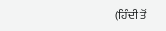(ਹਿੰਦੀ ਤੋਂ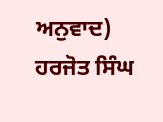ਅਨੁਵਾਦ)
ਹਰਜੋਤ ਸਿੰਘ